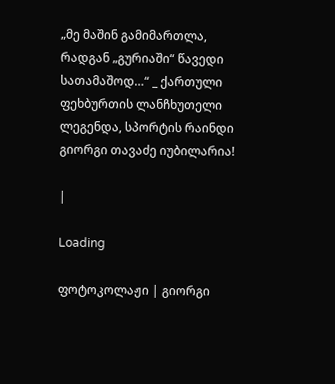„მე მაშინ გამიმართლა, რადგან „გურიაში“ წავედი სათამაშოდ…“ _ ქართული ფეხბურთის ლანჩხუთელი ლეგენდა, სპორტის რაინდი გიორგი თავაძე იუბილარია!

|

Loading

ფოტოკოლაჟი | გიორგი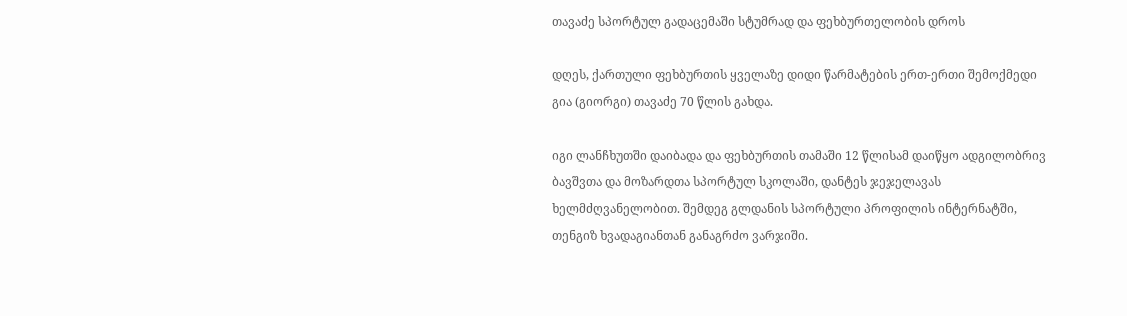თავაძე სპორტულ გადაცემაში სტუმრად და ფეხბურთელობის დროს

დღეს, ქართული ფეხბურთის ყველაზე დიდი წარმატების ერთ-ერთი შემოქმედი გია (გიორგი) თავაძე 70 წლის გახდა.

იგი ლანჩხუთში დაიბადა და ფეხბურთის თამაში 12 წლისამ დაიწყო ადგილობრივ ბავშვთა და მოზარდთა სპორტულ სკოლაში, დანტეს ჯეჯელავას ხელმძღვანელობით. შემდეგ გლდანის სპორტული პროფილის ინტერნატში, თენგიზ ხვადაგიანთან განაგრძო ვარჯიში.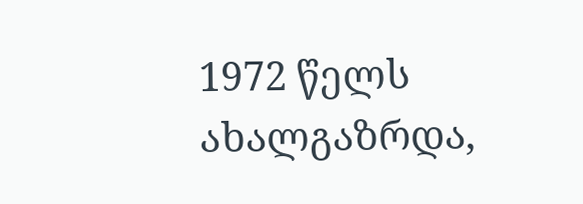1972 წელს ახალგაზრდა,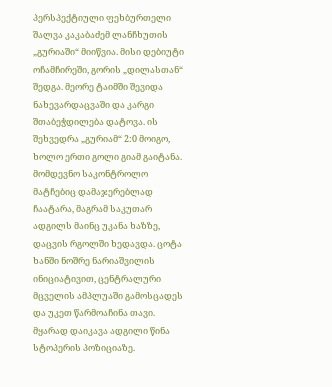პერსპექტიული ფეხბურთელი შალვა კაკაბაძემ ლანჩხუთის „გურიაში“ მიიწვია. მისი დებიუტი ოჩამჩირეში, გორის „დილასთან“ შედგა. მეორე ტაიმში შევიდა ნახევარდაცვაში და კარგი შთაბეჭდილება დატოვა. ის შეხვედრა „გურიამ“ 2:0 მოიგო, ხოლო ერთი გოლი გიამ გაიტანა. მომდევნო საკონტროლო მატჩებიც დამაჯერებლად ჩაატარა, მაგრამ საკუთარ ადგილს მაინც უკანა ხაზზე, დაცვის რგოლში ხედავდა. ცოტა ხანში ნოშრე ნარიაშვილის ინიციატივით, ცენტრალური მცველის ამპლუაში გამოსცადეს და უკეთ წარმოაჩინა თავი. მყარად დაიკავა ადგილი წინა სტოპერის პოზიციაზე.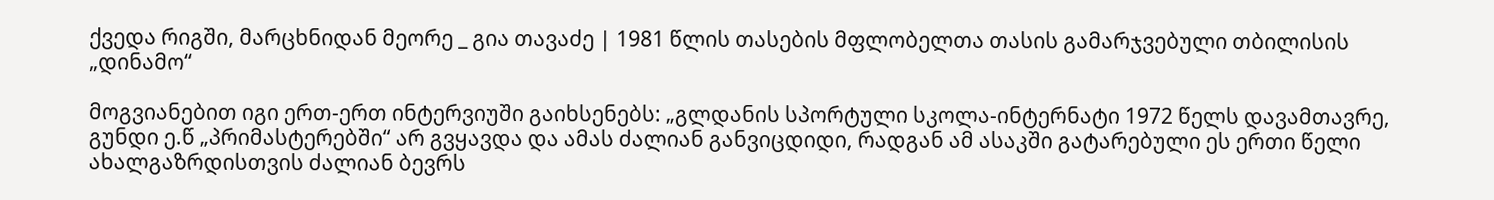ქვედა რიგში, მარცხნიდან მეორე _ გია თავაძე | 1981 წლის თასების მფლობელთა თასის გამარჯვებული თბილისის „დინამო“

მოგვიანებით იგი ერთ-ერთ ინტერვიუში გაიხსენებს: „გლდანის სპორტული სკოლა-ინტერნატი 1972 წელს დავამთავრე, გუნდი ე.წ „პრიმასტერებში“ არ გვყავდა და ამას ძალიან განვიცდიდი, რადგან ამ ასაკში გატარებული ეს ერთი წელი ახალგაზრდისთვის ძალიან ბევრს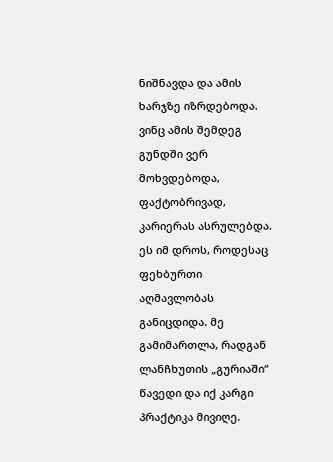ნიშნავდა და ამის ხარჯზე იზრდებოდა. ვინც ამის შემდეგ გუნდში ვერ მოხვდებოდა, ფაქტობრივად, კარიერას ასრულებდა. ეს იმ დროს, როდესაც ფეხბურთი აღმავლობას განიცდიდა. მე გამიმართლა, რადგან ლანჩხუთის „გურიაში“ წავედი და იქ კარგი პრაქტიკა მივიღე.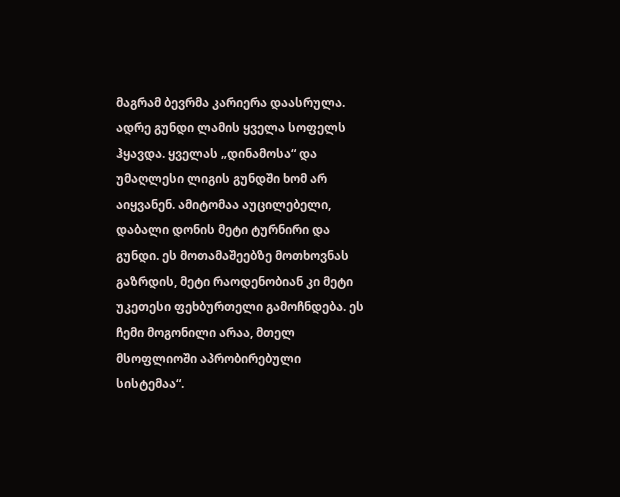მაგრამ ბევრმა კარიერა დაასრულა. ადრე გუნდი ლამის ყველა სოფელს ჰყავდა. ყველას „დინამოსა“ და უმაღლესი ლიგის გუნდში ხომ არ აიყვანენ. ამიტომაა აუცილებელი, დაბალი დონის მეტი ტურნირი და გუნდი. ეს მოთამაშეებზე მოთხოვნას გაზრდის, მეტი რაოდენობიან კი მეტი უკეთესი ფეხბურთელი გამოჩნდება. ეს ჩემი მოგონილი არაა, მთელ მსოფლიოში აპრობირებული სისტემაა“.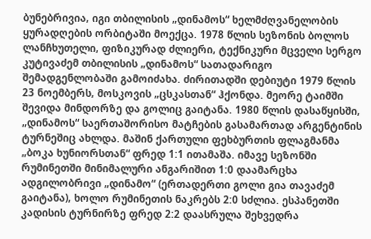ბუნებრივია, იგი თბილისის „დინამოს“ ხელმძღვანელობის ყურადღების ორბიტაში მოექცა. 1978 წლის სეზონის ბოლოს ლანჩხუთელი, ფიზიკურად ძლიერი, ტექნიკური მცველი სერგო კუტივაძემ თბილისის „დინამოს“ სათადარიგო შემადგენლობაში გამოიძახა. ძირითადში დებიუტი 1979 წლის 23 ნოემბერს, მოსკოვის „ცსკასთან“ ჰქონდა. მეორე ტაიმში შევიდა მინდორზე და გოლიც გაიტანა. 1980 წლის დასაწყისში, „დინამოს“ საერთაშორისო მატჩების გასამართად არგენტინის ტურნეშიც ახლდა. მაშინ ქართული ფეხბურთის ფლაგმანმა „ბოკა ხუნიორსთან“ ფრედ 1:1 ითამაშა. იმავე სეზონში რუმინეთში მინიმალური ანგარიშით 1:0 დაამარცხა ადგილობრივი „დინამო“ (ერთადერთი გოლი გია თავაძემ გაიტანა), ხოლო რუმინეთის ნაკრებს 2:0 სძლია. ესპანეთში კადისის ტურნირზე ფრედ 2:2 დაასრულა შეხვედრა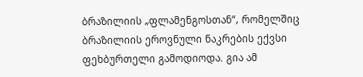ბრაზილიის „ფლამენგოსთან“, რომელშიც ბრაზილიის ეროვნული ნაკრების ექვსი ფეხბურთელი გამოდიოდა. გია ამ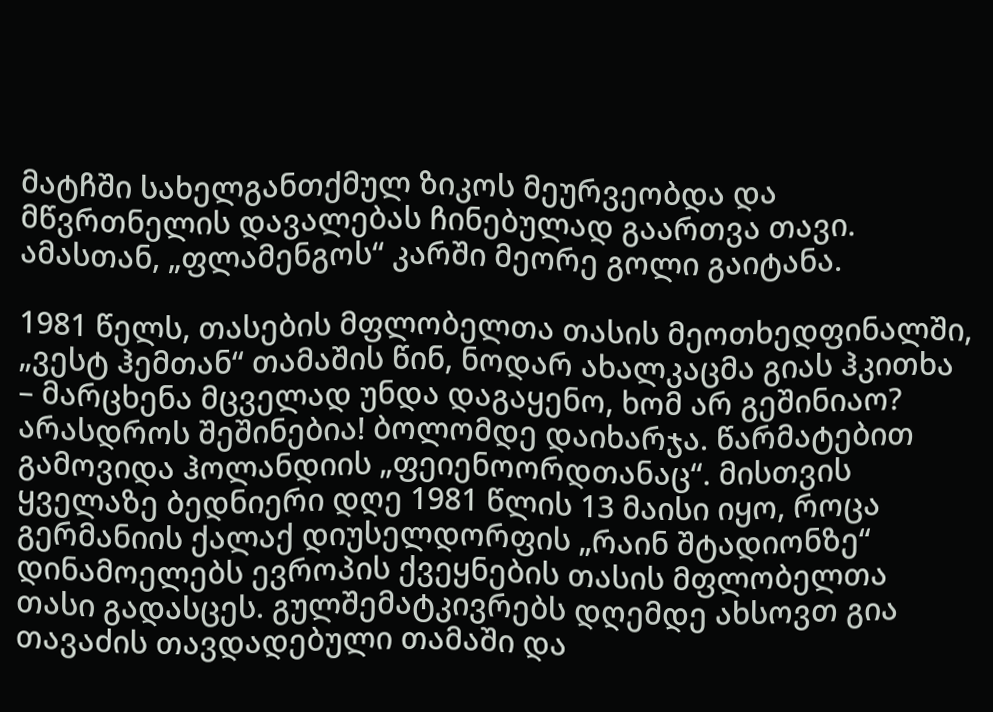მატჩში სახელგანთქმულ ზიკოს მეურვეობდა და მწვრთნელის დავალებას ჩინებულად გაართვა თავი. ამასთან, „ფლამენგოს“ კარში მეორე გოლი გაიტანა.

1981 წელს, თასების მფლობელთა თასის მეოთხედფინალში, „ვესტ ჰემთან“ თამაშის წინ, ნოდარ ახალკაცმა გიას ჰკითხა – მარცხენა მცველად უნდა დაგაყენო, ხომ არ გეშინიაო? არასდროს შეშინებია! ბოლომდე დაიხარჯა. წარმატებით გამოვიდა ჰოლანდიის „ფეიენოორდთანაც“. მისთვის  ყველაზე ბედნიერი დღე 1981 წლის 13 მაისი იყო, როცა გერმანიის ქალაქ დიუსელდორფის „რაინ შტადიონზე“ დინამოელებს ევროპის ქვეყნების თასის მფლობელთა თასი გადასცეს. გულშემატკივრებს დღემდე ახსოვთ გია თავაძის თავდადებული თამაში და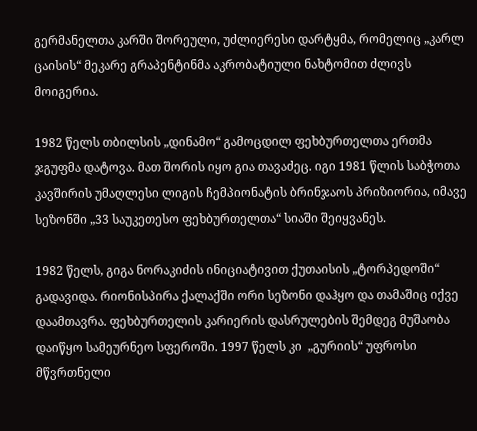გერმანელთა კარში შორეული, უძლიერესი დარტყმა, რომელიც „კარლ ცაისის“ მეკარე გრაპენტინმა აკრობატიული ნახტომით ძლივს მოიგერია.

1982 წელს თბილსის „დინამო“ გამოცდილ ფეხბურთელთა ერთმა ჯგუფმა დატოვა. მათ შორის იყო გია თავაძეც. იგი 1981 წლის საბჭოთა კავშირის უმაღლესი ლიგის ჩემპიონატის ბრინჯაოს პრიზიორია, იმავე სეზონში „33 საუკეთესო ფეხბურთელთა“ სიაში შეიყვანეს.

1982 წელს, გიგა ნორაკიძის ინიციატივით ქუთაისის „ტორპედოში“ გადავიდა. რიონისპირა ქალაქში ორი სეზონი დაჰყო და თამაშიც იქვე დაამთავრა. ფეხბურთელის კარიერის დასრულების შემდეგ მუშაობა დაიწყო სამეურნეო სფეროში. 1997 წელს კი  „გურიის“ უფროსი მწვრთნელი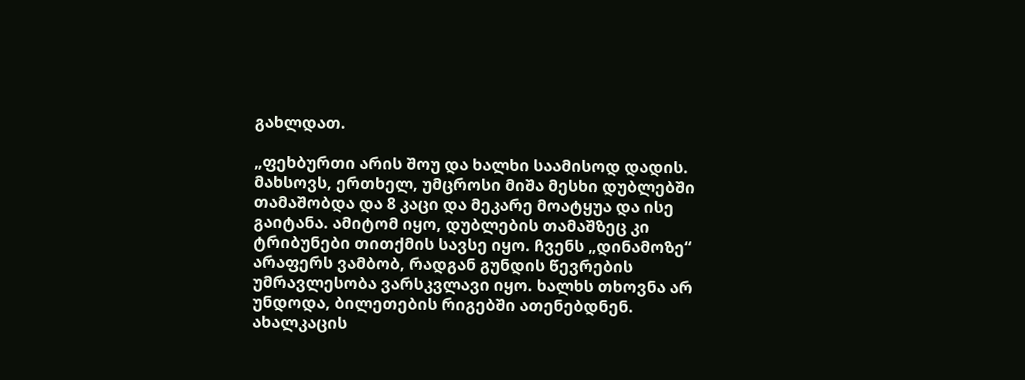გახლდათ.

„ფეხბურთი არის შოუ და ხალხი საამისოდ დადის. მახსოვს, ერთხელ, უმცროსი მიშა მესხი დუბლებში თამაშობდა და 8 კაცი და მეკარე მოატყუა და ისე გაიტანა. ამიტომ იყო, დუბლების თამაშზეც კი ტრიბუნები თითქმის სავსე იყო. ჩვენს „დინამოზე“ არაფერს ვამბობ, რადგან გუნდის წევრების უმრავლესობა ვარსკვლავი იყო. ხალხს თხოვნა არ უნდოდა, ბილეთების რიგებში ათენებდნენ. ახალკაცის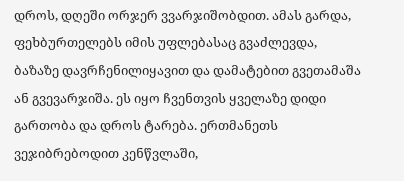დროს, დღეში ორჯერ ვვარჯიშობდით. ამას გარდა, ფეხბურთელებს იმის უფლებასაც გვაძლევდა, ბაზაზე დავრჩენილიყავით და დამატებით გვეთამაშა ან გვევარჯიშა. ეს იყო ჩვენთვის ყველაზე დიდი გართობა და დროს ტარება. ერთმანეთს ვეჯიბრებოდით კენწვლაში,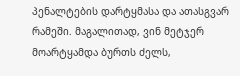პენალტების დარტყმასა და ათასგვარ რამეში. მაგალითად, ვინ მეტჯერ მოარტყამდა ბურთს ძელს,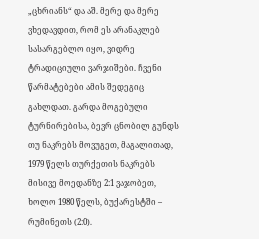„ცხრიანს“ და აშ. მერე და მერე ვხედავდით, რომ ეს არანაკლებ სასარგებლო იყო, ვიდრე ტრადიციული ვარჯიშები. ჩვენი წარმატებები ამის შედეგიც გახლდათ. გარდა მოგებული ტურნირებისა, ბევრ ცნობილ გუნდს თუ ნაკრებს მოვუგეთ, მაგალითად, 1979 წელს თურქეთის ნაკრებს მისივე მოედანზე 2:1 ვაჯობეთ, ხოლო 1980 წელს, ბუქარესტში – რუმინეთს (2:0).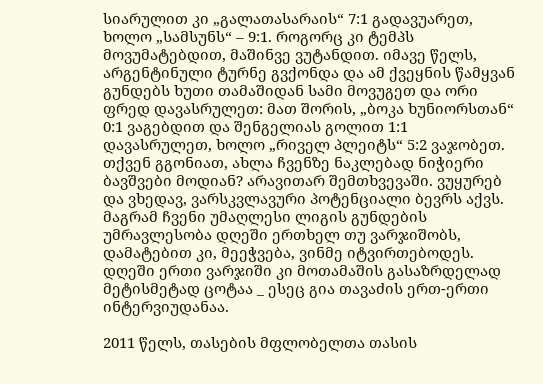სიარულით კი „გალათასარაის“ 7:1 გადავუარეთ, ხოლო „სამსუნს“ – 9:1. როგორც კი ტემპს მოვუმატებდით, მაშინვე ვუტანდით. იმავე წელს, არგენტინული ტურნე გვქონდა და ამ ქვეყნის წამყვან გუნდებს ხუთი თამაშიდან სამი მოვუგეთ და ორი ფრედ დავასრულეთ: მათ შორის, „ბოკა ხუნიორსთან“ 0:1 ვაგებდით და შენგელიას გოლით 1:1 დავასრულეთ, ხოლო „რიველ პლეიტს“ 5:2 ვაჯობეთ. თქვენ გგონიათ, ახლა ჩვენზე ნაკლებად ნიჭიერი ბავშვები მოდიან? არავითარ შემთხვევაში. ვუყურებ და ვხედავ, ვარსკვლავური პოტენციალი ბევრს აქვს. მაგრამ ჩვენი უმაღლესი ლიგის გუნდების უმრავლესობა დღეში ერთხელ თუ ვარჯიშობს, დამატებით კი, მეეჭვება, ვინმე იტვირთებოდეს. დღეში ერთი ვარჯიში კი მოთამაშის გასაზრდელად მეტისმეტად ცოტაა _ ესეც გია თავაძის ერთ-ერთი ინტერვიუდანაა.

2011 წელს, თასების მფლობელთა თასის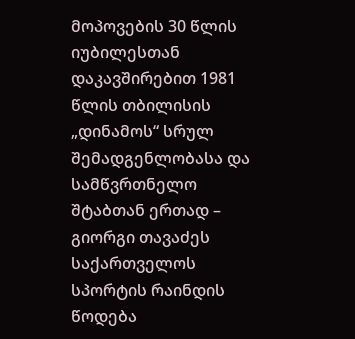მოპოვების 30 წლის იუბილესთან დაკავშირებით 1981 წლის თბილისის „დინამოს“ სრულ შემადგენლობასა და სამწვრთნელო შტაბთან ერთად – გიორგი თავაძეს საქართველოს სპორტის რაინდის წოდება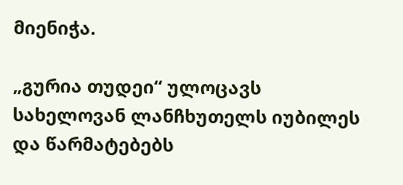მიენიჭა.

„გურია თუდეი“ ულოცავს სახელოვან ლანჩხუთელს იუბილეს და წარმატებებს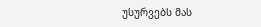უსურვებს მას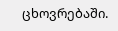ცხოვრებაში.